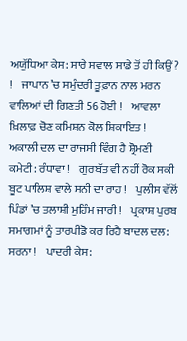ਅਯੁੱਧਿਆ ਕੇਸ: ਸਾਰੇ ਸਵਾਲ ਸਾਡੇ ਤੋਂ ਹੀ ਕਿਉਂ? !    ਜਾਪਾਨ ’ਚ ਸਮੁੰਦਰੀ ਤੂਫ਼ਾਨ ਨਾਲ ਮਰਨ ਵਾਲਿਆਂ ਦੀ ਗਿਣਤੀ 56 ਹੋਈ !    ਆਵਲਾ ਖ਼ਿਲਾਫ਼ ਚੋਣ ਕਮਿਸ਼ਨ ਕੋਲ ਸ਼ਿਕਾਇਤ !    ਅਕਾਲੀ ਦਲ ਦਾ ਰਾਜਸੀ ਵਿੰਗ ਹੈ ਸ਼੍ਰੋਮਣੀ ਕਮੇਟੀ: ਰੰਧਾਵਾ !    ਗੁਰਬੱਤ ਵੀ ਨਹੀਂ ਰੋਕ ਸਕੀ ਬੂਟ ਪਾਲਿਸ਼ ਵਾਲੇ ਸਨੀ ਦਾ ਰਾਹ !    ਪੁਲੀਸ ਵੱਲੋਂ ਪਿੰਡਾਂ ’ਚ ਤਲਾਸ਼ੀ ਮੁਹਿੰਮ ਜਾਰੀ !    ਪ੍ਰਕਾਸ਼ ਪੁਰਬ ਸਮਾਗਮਾਂ ਨੂੰ ਤਾਰਪੀਡੋ ਕਰ ਰਿਹੈ ਬਾਦਲ ਦਲ: ਸਰਨਾ !    ਪਾਦਰੀ ਕੇਸ: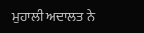ਮੁਹਾਲੀ ਅਦਾਲਤ ਨੇ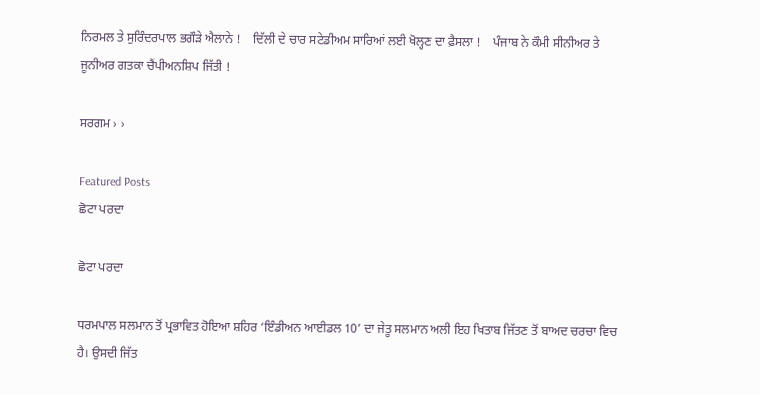ਨਿਰਮਲ ਤੇ ਸੁਰਿੰਦਰਪਾਲ ਭਗੌੜੇ ਐਲਾਨੇ !    ਦਿੱਲੀ ਦੇ ਚਾਰ ਸਟੇਡੀਅਮ ਸਾਰਿਆਂ ਲਈ ਖੋਲ੍ਹਣ ਦਾ ਫ਼ੈਸਲਾ !    ਪੰਜਾਬ ਨੇ ਕੌਮੀ ਸੀਨੀਅਰ ਤੇ ਜੂਨੀਅਰ ਗਤਕਾ ਚੈਂਪੀਅਨਸ਼ਿਪ ਜਿੱਤੀ !

ਸਰਗਮ › ›

Featured Posts
ਛੋਟਾ ਪਰਦਾ

ਛੋਟਾ ਪਰਦਾ

ਧਰਮਪਾਲ ਸਲਮਾਨ ਤੋਂ ਪ੍ਰਭਾਵਿਤ ਹੋਇਆ ਸ਼ਹਿਰ ‘ਇੰਡੀਅਨ ਆਈਡਲ 10’ ਦਾ ਜੇਤੂ ਸਲਮਾਨ ਅਲੀ ਇਹ ਖਿਤਾਬ ਜਿੱਤਣ ਤੋਂ ਬਾਅਦ ਚਰਚਾ ਵਿਚ ਹੈ। ਉਸਦੀ ਜਿੱਤ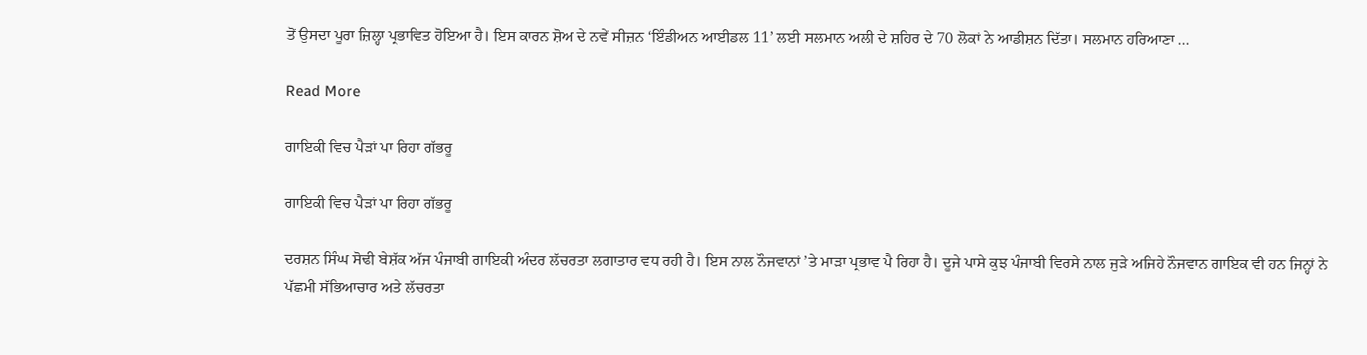ਤੋਂ ਉਸਦਾ ਪੂਰਾ ਜ਼ਿਲ੍ਹਾ ਪ੍ਰਭਾਵਿਤ ਹੋਇਆ ਹੈ। ਇਸ ਕਾਰਨ ਸ਼ੋਅ ਦੇ ਨਵੇਂ ਸੀਜ਼ਨ ‘ਇੰਡੀਅਨ ਆਈਡਲ 11’ ਲਈ ਸਲਮਾਨ ਅਲੀ ਦੇ ਸ਼ਹਿਰ ਦੇ 70 ਲੋਕਾਂ ਨੇ ਆਡੀਸ਼ਨ ਦਿੱਤਾ। ਸਲਮਾਨ ਹਰਿਆਣਾ ...

Read More

ਗਾਇਕੀ ਵਿਚ ਪੈੜਾਂ ਪਾ ਰਿਹਾ ਗੱਭਰੂ

ਗਾਇਕੀ ਵਿਚ ਪੈੜਾਂ ਪਾ ਰਿਹਾ ਗੱਭਰੂ

ਦਰਸ਼ਨ ਸਿੰਘ ਸੋਢੀ ਬੇਸ਼ੱਕ ਅੱਜ ਪੰਜਾਬੀ ਗਾਇਕੀ ਅੰਦਰ ਲੱਚਰਤਾ ਲਗਾਤਾਰ ਵਧ ਰਹੀ ਹੈ। ਇਸ ਨਾਲ ਨੌਜਵਾਨਾਂ ’ਤੇ ਮਾੜਾ ਪ੍ਰਭਾਵ ਪੈ ਰਿਹਾ ਹੈ। ਦੂਜੇ ਪਾਸੇ ਕੁਝ ਪੰਜਾਬੀ ਵਿਰਸੇ ਨਾਲ ਜੁੜੇ ਅਜਿਹੇ ਨੌਜਵਾਨ ਗਾਇਕ ਵੀ ਹਨ ਜਿਨ੍ਹਾਂ ਨੇ ਪੱਛਮੀ ਸੱਭਿਆਚਾਰ ਅਤੇ ਲੱਚਰਤਾ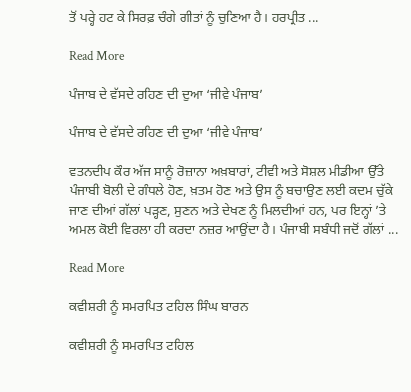ਤੋਂ ਪਰ੍ਹੇ ਹਟ ਕੇ ਸਿਰਫ਼ ਚੰਗੇ ਗੀਤਾਂ ਨੂੰ ਚੁਣਿਆ ਹੈ। ਹਰਪ੍ਰੀਤ ...

Read More

ਪੰਜਾਬ ਦੇ ਵੱਸਦੇ ਰਹਿਣ ਦੀ ਦੁਆ ‘ਜੀਵੇ ਪੰਜਾਬ’

ਪੰਜਾਬ ਦੇ ਵੱਸਦੇ ਰਹਿਣ ਦੀ ਦੁਆ ‘ਜੀਵੇ ਪੰਜਾਬ’

ਵਤਨਦੀਪ ਕੌਰ ਅੱਜ ਸਾਨੂੰ ਰੋਜ਼ਾਨਾ ਅਖ਼ਬਾਰਾਂ, ਟੀਵੀ ਅਤੇ ਸੋਸ਼ਲ ਮੀਡੀਆ ਉੱਤੇ ਪੰਜਾਬੀ ਬੋਲੀ ਦੇ ਗੰਧਲੇ ਹੋਣ, ਖ਼ਤਮ ਹੋਣ ਅਤੇ ਉਸ ਨੂੰ ਬਚਾਉਣ ਲਈ ਕਦਮ ਚੁੱਕੇ ਜਾਣ ਦੀਆਂ ਗੱਲਾਂ ਪੜ੍ਹਣ, ਸੁਣਨ ਅਤੇ ਦੇਖਣ ਨੂੰ ਮਿਲਦੀਆਂ ਹਨ, ਪਰ ਇਨ੍ਹਾਂ ’ਤੇ ਅਮਲ ਕੋਈ ਵਿਰਲਾ ਹੀ ਕਰਦਾ ਨਜ਼ਰ ਆਉਂਦਾ ਹੈ। ਪੰਜਾਬੀ ਸਬੰਧੀ ਜਦੋਂ ਗੱਲਾਂ ...

Read More

ਕਵੀਸ਼ਰੀ ਨੂੰ ਸਮਰਪਿਤ ਟਹਿਲ ਸਿੰਘ ਬਾਰਨ

ਕਵੀਸ਼ਰੀ ਨੂੰ ਸਮਰਪਿਤ ਟਹਿਲ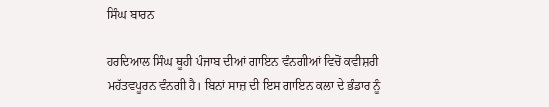ਸਿੰਘ ਬਾਰਨ

ਹਰਦਿਆਲ ਸਿੰਘ ਥੂਹੀ ਪੰਜਾਬ ਦੀਆਂ ਗਾਇਨ ਵੰਨਗੀਆਂ ਵਿਚੋਂ ਕਵੀਸ਼ਰੀ ਮਹੱਤਵਪੂਰਨ ਵੰਨਗੀ ਹੈ। ਬਿਨਾਂ ਸਾਜ਼ ਦੀ ਇਸ ਗਾਇਨ ਕਲਾ ਦੇ ਭੰਡਾਰ ਨੂੰ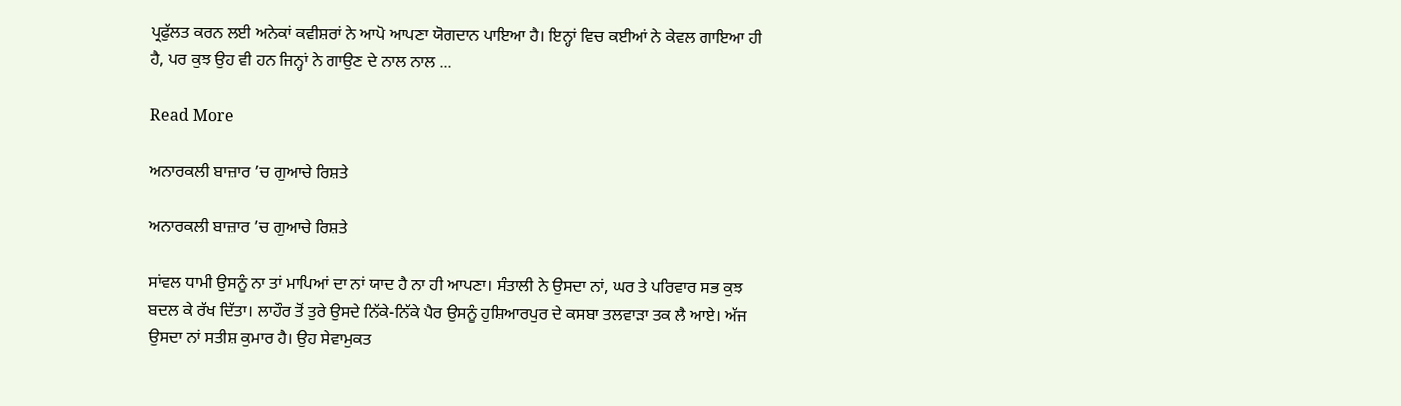ਪ੍ਰਫੁੱਲਤ ਕਰਨ ਲਈ ਅਨੇਕਾਂ ਕਵੀਸ਼ਰਾਂ ਨੇ ਆਪੋ ਆਪਣਾ ਯੋਗਦਾਨ ਪਾਇਆ ਹੈ। ਇਨ੍ਹਾਂ ਵਿਚ ਕਈਆਂ ਨੇ ਕੇਵਲ ਗਾਇਆ ਹੀ ਹੈ, ਪਰ ਕੁਝ ਉਹ ਵੀ ਹਨ ਜਿਨ੍ਹਾਂ ਨੇ ਗਾਉਣ ਦੇ ਨਾਲ ਨਾਲ ...

Read More

ਅਨਾਰਕਲੀ ਬਾਜ਼ਾਰ ’ਚ ਗੁਆਚੇ ਰਿਸ਼ਤੇ

ਅਨਾਰਕਲੀ ਬਾਜ਼ਾਰ ’ਚ ਗੁਆਚੇ ਰਿਸ਼ਤੇ

ਸਾਂਵਲ ਧਾਮੀ ਉਸਨੂੰ ਨਾ ਤਾਂ ਮਾਪਿਆਂ ਦਾ ਨਾਂ ਯਾਦ ਹੈ ਨਾ ਹੀ ਆਪਣਾ। ਸੰਤਾਲੀ ਨੇ ਉਸਦਾ ਨਾਂ, ਘਰ ਤੇ ਪਰਿਵਾਰ ਸਭ ਕੁਝ ਬਦਲ ਕੇ ਰੱਖ ਦਿੱਤਾ। ਲਾਹੌਰ ਤੋਂ ਤੁਰੇ ਉਸਦੇ ਨਿੱਕੇ-ਨਿੱਕੇ ਪੈਰ ਉਸਨੂੰ ਹੁਸ਼ਿਆਰਪੁਰ ਦੇ ਕਸਬਾ ਤਲਵਾੜਾ ਤਕ ਲੈ ਆਏ। ਅੱਜ ਉਸਦਾ ਨਾਂ ਸਤੀਸ਼ ਕੁਮਾਰ ਹੈ। ਉਹ ਸੇਵਾਮੁਕਤ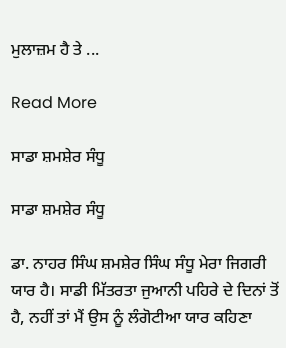ਮੁਲਾਜ਼ਮ ਹੈ ਤੇ ...

Read More

ਸਾਡਾ ਸ਼ਮਸ਼ੇਰ ਸੰਧੂ

ਸਾਡਾ ਸ਼ਮਸ਼ੇਰ ਸੰਧੂ

ਡਾ. ਨਾਹਰ ਸਿੰਘ ਸ਼ਮਸ਼ੇਰ ਸਿੰਘ ਸੰਧੂ ਮੇਰਾ ਜਿਗਰੀ ਯਾਰ ਹੈ। ਸਾਡੀ ਮਿੱਤਰਤਾ ਜੁਆਨੀ ਪਹਿਰੇ ਦੇ ਦਿਨਾਂ ਤੋਂ ਹੈ, ਨਹੀਂ ਤਾਂ ਮੈਂ ਉਸ ਨੂੰ ਲੰਗੋਟੀਆ ਯਾਰ ਕਹਿਣਾ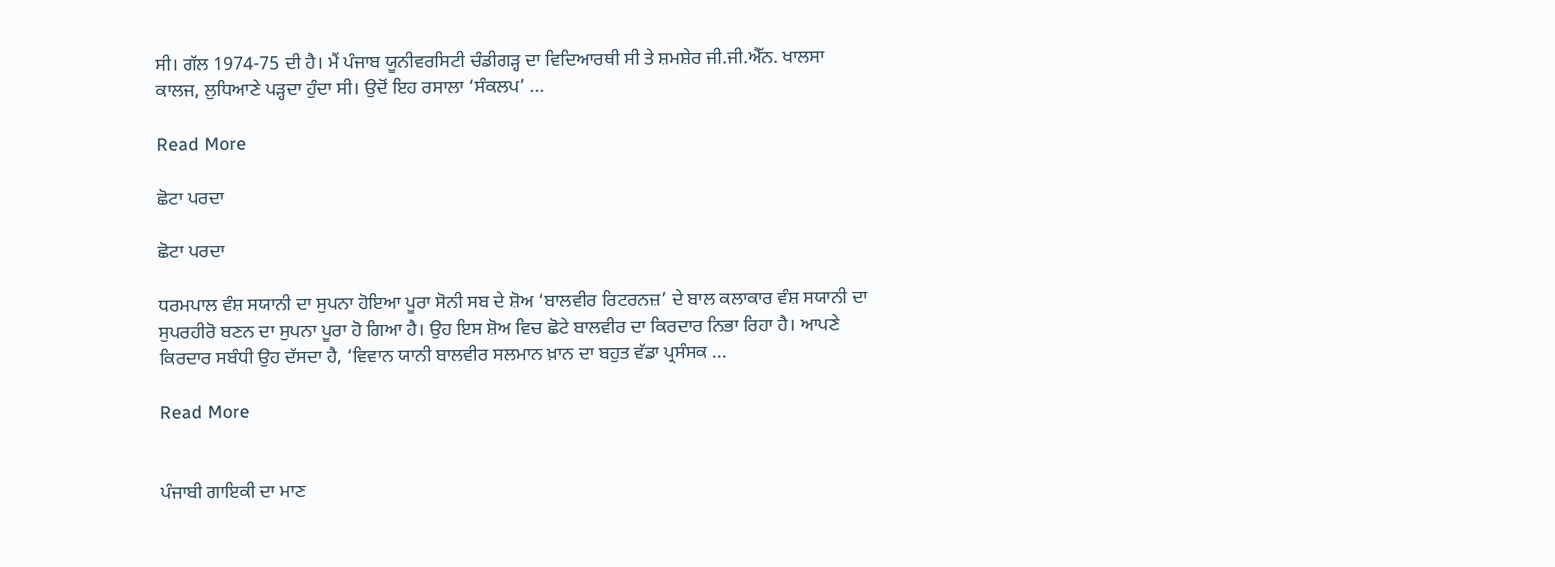ਸੀ। ਗੱਲ 1974-75 ਦੀ ਹੈ। ਮੈਂ ਪੰਜਾਬ ਯੂਨੀਵਰਸਿਟੀ ਚੰਡੀਗੜ੍ਹ ਦਾ ਵਿਦਿਆਰਥੀ ਸੀ ਤੇ ਸ਼ਮਸ਼ੇਰ ਜੀ.ਜੀ.ਐੱਨ. ਖਾਲਸਾ ਕਾਲਜ, ਲੁਧਿਆਣੇ ਪੜ੍ਹਦਾ ਹੁੰਦਾ ਸੀ। ਉਦੋਂ ਇਹ ਰਸਾਲਾ ‘ਸੰਕਲਪ’ ...

Read More

ਛੋਟਾ ਪਰਦਾ

ਛੋਟਾ ਪਰਦਾ

ਧਰਮਪਾਲ ਵੰਸ਼ ਸਯਾਨੀ ਦਾ ਸੁਪਨਾ ਹੋਇਆ ਪੂਰਾ ਸੋਨੀ ਸਬ ਦੇ ਸ਼ੋਅ ‘ਬਾਲਵੀਰ ਰਿਟਰਨਜ਼’ ਦੇ ਬਾਲ ਕਲਾਕਾਰ ਵੰਸ਼ ਸਯਾਨੀ ਦਾ ਸੁਪਰਹੀਰੋ ਬਣਨ ਦਾ ਸੁਪਨਾ ਪੂਰਾ ਹੋ ਗਿਆ ਹੈ। ਉਹ ਇਸ ਸ਼ੋਅ ਵਿਚ ਛੋਟੇ ਬਾਲਵੀਰ ਦਾ ਕਿਰਦਾਰ ਨਿਭਾ ਰਿਹਾ ਹੈ। ਆਪਣੇ ਕਿਰਦਾਰ ਸਬੰਧੀ ਉਹ ਦੱਸਦਾ ਹੈ, ‘ਵਿਵਾਨ ਯਾਨੀ ਬਾਲਵੀਰ ਸਲਮਾਨ ਖ਼ਾਨ ਦਾ ਬਹੁਤ ਵੱਡਾ ਪ੍ਰਸੰਸਕ ...

Read More


ਪੰਜਾਬੀ ਗਾਇਕੀ ਦਾ ਮਾਣ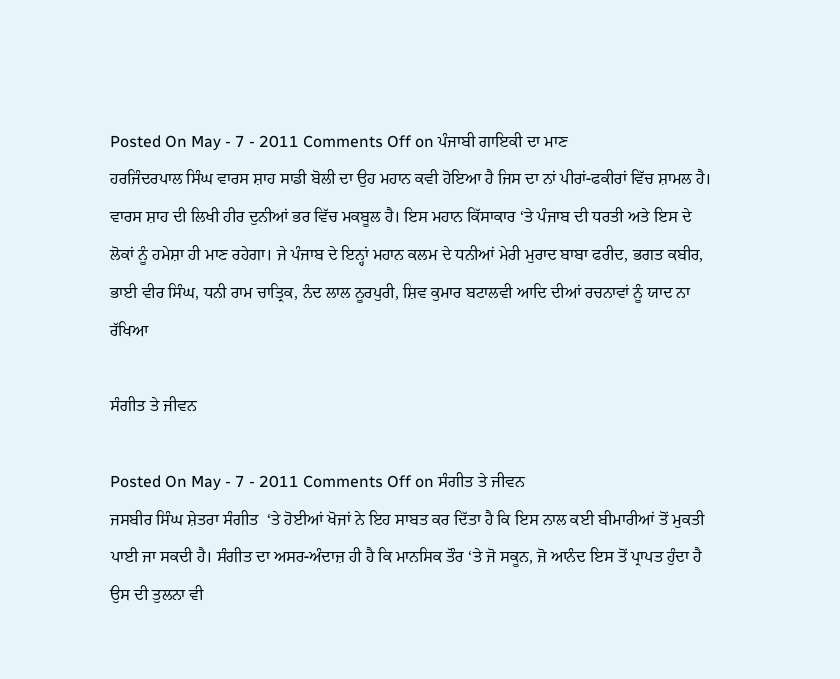Posted On May - 7 - 2011 Comments Off on ਪੰਜਾਬੀ ਗਾਇਕੀ ਦਾ ਮਾਣ
ਹਰਜਿੰਦਰਪਾਲ ਸਿੰਘ ਵਾਰਸ ਸ਼ਾਹ ਸਾਡੀ ਬੋਲੀ ਦਾ ਉਹ ਮਹਾਨ ਕਵੀ ਹੋਇਆ ਹੈ ਜਿਸ ਦਾ ਨਾਂ ਪੀਰਾਂ-ਫਕੀਰਾਂ ਵਿੱਚ ਸ਼ਾਮਲ ਹੈ। ਵਾਰਸ ਸ਼ਾਹ ਦੀ ਲਿਖੀ ਹੀਰ ਦੁਨੀਆਂ ਭਰ ਵਿੱਚ ਮਕਬੂਲ ਹੈ। ਇਸ ਮਹਾਨ ਕਿੱਸਾਕਾਰ ‘ਤੇ ਪੰਜਾਬ ਦੀ ਧਰਤੀ ਅਤੇ ਇਸ ਦੇ ਲੋਕਾਂ ਨੂੰ ਹਮੇਸ਼ਾ ਹੀ ਮਾਣ ਰਹੇਗਾ। ਜੇ ਪੰਜਾਬ ਦੇ ਇਨ੍ਹਾਂ ਮਹਾਨ ਕਲਮ ਦੇ ਧਨੀਆਂ ਮੇਰੀ ਮੁਰਾਦ ਬਾਬਾ ਫਰੀਦ, ਭਗਤ ਕਬੀਰ, ਭਾਈ ਵੀਰ ਸਿੰਘ, ਧਨੀ ਰਾਮ ਚਾਤ੍ਰਿਕ, ਨੰਦ ਲਾਲ ਨੂਰਪੁਰੀ, ਸ਼ਿਵ ਕੁਮਾਰ ਬਟਾਲਵੀ ਆਦਿ ਦੀਆਂ ਰਚਨਾਵਾਂ ਨੂੰ ਯਾਦ ਨਾ ਰੱਖਿਆ

ਸੰਗੀਤ ਤੇ ਜੀਵਨ

Posted On May - 7 - 2011 Comments Off on ਸੰਗੀਤ ਤੇ ਜੀਵਨ
ਜਸਬੀਰ ਸਿੰਘ ਸ਼ੇਤਰਾ ਸੰਗੀਤ  ‘ਤੇ ਹੋਈਆਂ ਖੋਜਾਂ ਨੇ ਇਹ ਸਾਬਤ ਕਰ ਦਿੱਤਾ ਹੈ ਕਿ ਇਸ ਨਾਲ ਕਈ ਬੀਮਾਰੀਆਂ ਤੋਂ ਮੁਕਤੀ ਪਾਈ ਜਾ ਸਕਦੀ ਹੈ। ਸੰਗੀਤ ਦਾ ਅਸਰ-ਅੰਦਾਜ਼ ਹੀ ਹੈ ਕਿ ਮਾਨਸਿਕ ਤੌਰ ‘ਤੇ ਜੋ ਸਕੂਨ, ਜੋ ਆਨੰਦ ਇਸ ਤੋਂ ਪ੍ਰਾਪਤ ਹੁੰਦਾ ਹੈ ਉਸ ਦੀ ਤੁਲਨਾ ਵੀ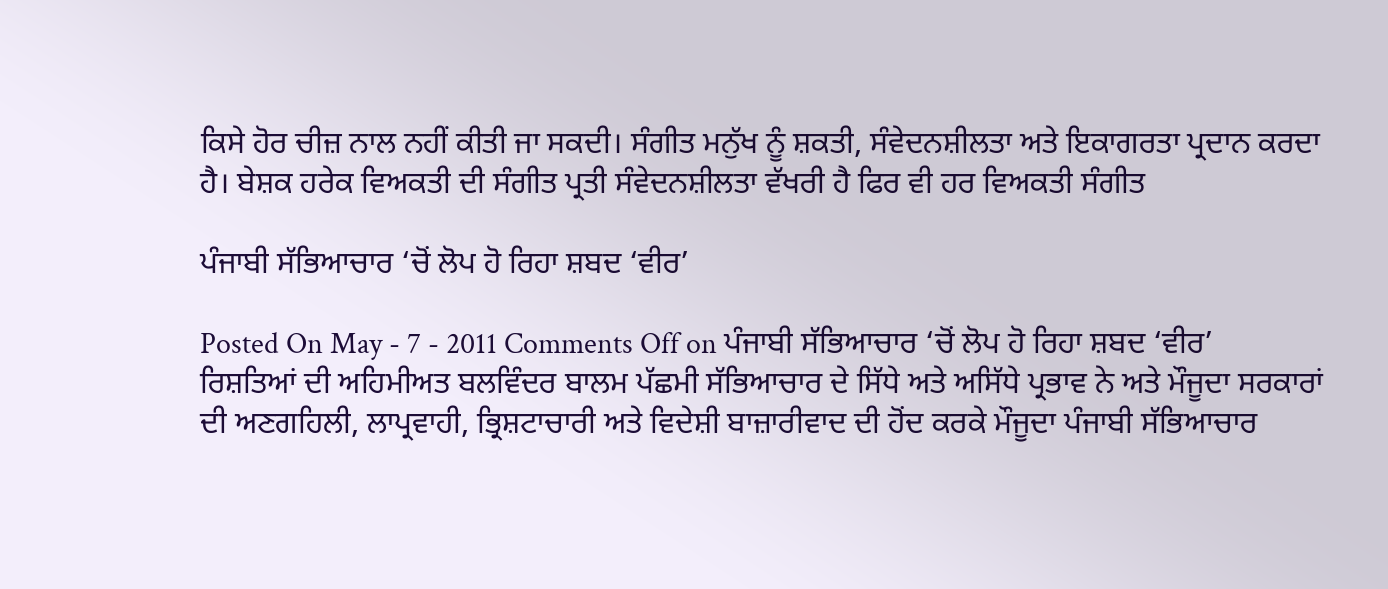ਕਿਸੇ ਹੋਰ ਚੀਜ਼ ਨਾਲ ਨਹੀਂ ਕੀਤੀ ਜਾ ਸਕਦੀ। ਸੰਗੀਤ ਮਨੁੱਖ ਨੂੰ ਸ਼ਕਤੀ, ਸੰਵੇਦਨਸ਼ੀਲਤਾ ਅਤੇ ਇਕਾਗਰਤਾ ਪ੍ਰਦਾਨ ਕਰਦਾ ਹੈ। ਬੇਸ਼ਕ ਹਰੇਕ ਵਿਅਕਤੀ ਦੀ ਸੰਗੀਤ ਪ੍ਰਤੀ ਸੰਵੇਦਨਸ਼ੀਲਤਾ ਵੱਖਰੀ ਹੈ ਫਿਰ ਵੀ ਹਰ ਵਿਅਕਤੀ ਸੰਗੀਤ

ਪੰਜਾਬੀ ਸੱਭਿਆਚਾਰ ‘ਚੋਂ ਲੋਪ ਹੋ ਰਿਹਾ ਸ਼ਬਦ ‘ਵੀਰ’

Posted On May - 7 - 2011 Comments Off on ਪੰਜਾਬੀ ਸੱਭਿਆਚਾਰ ‘ਚੋਂ ਲੋਪ ਹੋ ਰਿਹਾ ਸ਼ਬਦ ‘ਵੀਰ’
ਰਿਸ਼ਤਿਆਂ ਦੀ ਅਹਿਮੀਅਤ ਬਲਵਿੰਦਰ ਬਾਲਮ ਪੱਛਮੀ ਸੱਭਿਆਚਾਰ ਦੇ ਸਿੱਧੇ ਅਤੇ ਅਸਿੱਧੇ ਪ੍ਰਭਾਵ ਨੇ ਅਤੇ ਮੌਜੂਦਾ ਸਰਕਾਰਾਂ ਦੀ ਅਣਗਹਿਲੀ, ਲਾਪ੍ਰਵਾਹੀ, ਭ੍ਰਿਸ਼ਟਾਚਾਰੀ ਅਤੇ ਵਿਦੇਸ਼ੀ ਬਾਜ਼ਾਰੀਵਾਦ ਦੀ ਹੋਂਦ ਕਰਕੇ ਮੌਜੂਦਾ ਪੰਜਾਬੀ ਸੱਭਿਆਚਾਰ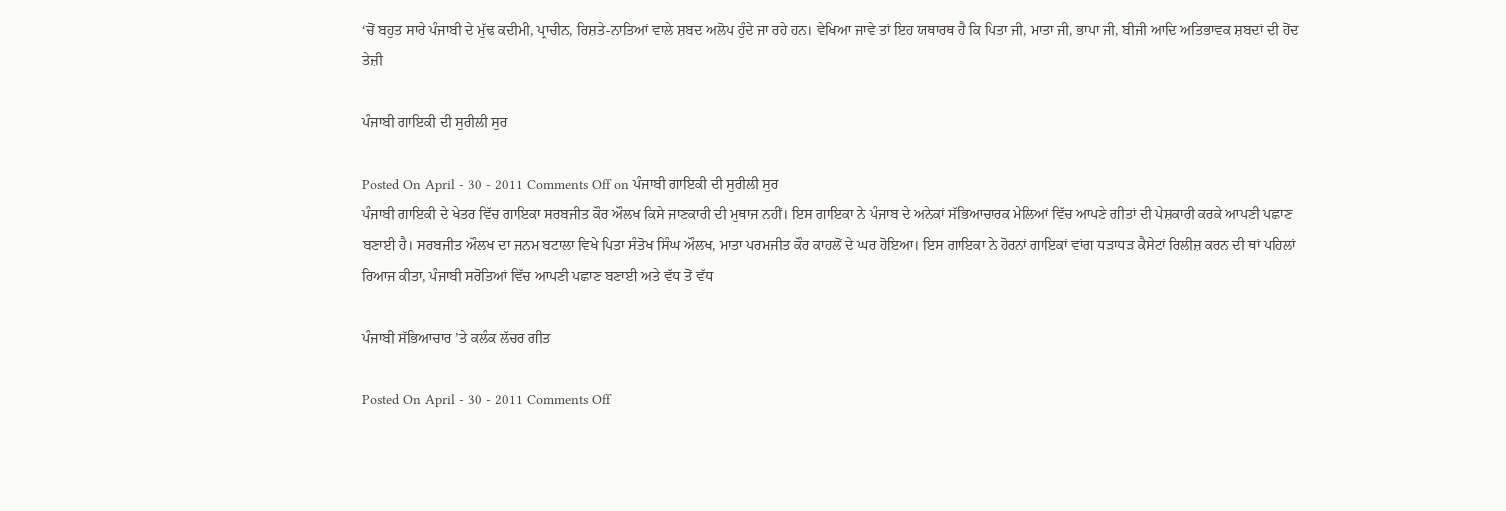‘ਚੋਂ ਬਹੁਤ ਸਾਰੇ ਪੰਜਾਬੀ ਦੇ ਮੁੱਢ ਕਦੀਮੀ, ਪ੍ਰਾਚੀਨ, ਰਿਸ਼ਤੇ-ਨਾਤਿਆਂ ਵਾਲੇ ਸ਼ਬਦ ਅਲੋਪ ਹੁੰਦੇ ਜਾ ਰਹੇ ਹਨ। ਵੇਖਿਆ ਜਾਵੇ ਤਾਂ ਇਹ ਯਥਾਰਥ ਹੈ ਕਿ ਪਿਤਾ ਜੀ, ਮਾਤਾ ਜੀ, ਭਾਪਾ ਜੀ, ਬੀਜੀ ਆਦਿ ਅਤਿਭਾਵਕ ਸ਼ਬਦਾਂ ਦੀ ਹੋਂਦ ਤੇਜ਼ੀ

ਪੰਜਾਬੀ ਗਾਇਕੀ ਦੀ ਸੁਰੀਲੀ ਸੁਰ

Posted On April - 30 - 2011 Comments Off on ਪੰਜਾਬੀ ਗਾਇਕੀ ਦੀ ਸੁਰੀਲੀ ਸੁਰ
ਪੰਜਾਬੀ ਗਾਇਕੀ ਦੇ ਖੇਤਰ ਵਿੱਚ ਗਾਇਕਾ ਸਰਬਜੀਤ ਕੌਰ ਔਲਖ ਕਿਸੇ ਜਾਣਕਾਰੀ ਦੀ ਮੁਥਾਜ ਨਹੀਂ। ਇਸ ਗਾਇਕਾ ਨੇ ਪੰਜਾਬ ਦੇ ਅਨੇਕਾਂ ਸੱਭਿਆਚਾਰਕ ਮੇਲਿਆਂ ਵਿੱਚ ਆਪਣੇ ਗੀਤਾਂ ਦੀ ਪੇਸ਼ਕਾਰੀ ਕਰਕੇ ਆਪਣੀ ਪਛਾਣ ਬਣਾਈ ਹੈ। ਸਰਬਜੀਤ ਔਲਖ ਦਾ ਜਨਮ ਬਟਾਲਾ ਵਿਖੇ ਪਿਤਾ ਸੰਤੋਖ ਸਿੰਘ ਔਲਖ, ਮਾਤਾ ਪਰਮਜੀਤ ਕੌਰ ਕਾਹਲੋਂ ਦੇ ਘਰ ਹੋਇਆ। ਇਸ ਗਾਇਕਾ ਨੇ ਹੋਰਨਾਂ ਗਾਇਕਾਂ ਵਾਂਗ ਧੜਾਧੜ ਕੈਸੇਟਾਂ ਰਿਲੀਜ਼ ਕਰਨ ਦੀ ਥਾਂ ਪਹਿਲਾਂ ਰਿਆਜ ਕੀਤਾ, ਪੰਜਾਬੀ ਸਰੋਤਿਆਂ ਵਿੱਚ ਆਪਣੀ ਪਛਾਣ ਬਣਾਈ ਅਤੇ ਵੱਧ ਤੋਂ ਵੱਧ

ਪੰਜਾਬੀ ਸੱਭਿਆਚਾਰ ’ਤੇ ਕਲੰਕ ਲੱਚਰ ਗੀਤ

Posted On April - 30 - 2011 Comments Off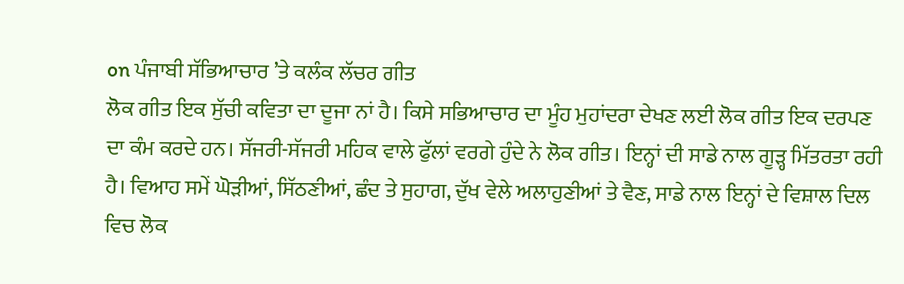on ਪੰਜਾਬੀ ਸੱਭਿਆਚਾਰ ’ਤੇ ਕਲੰਕ ਲੱਚਰ ਗੀਤ
ਲੋਕ ਗੀਤ ਇਕ ਸੁੱਚੀ ਕਵਿਤਾ ਦਾ ਦੂਜਾ ਨਾਂ ਹੈ। ਕਿਸੇ ਸਭਿਆਚਾਰ ਦਾ ਮੂੰਹ ਮੁਹਾਂਦਰਾ ਦੇਖਣ ਲਈ ਲੋਕ ਗੀਤ ਇਕ ਦਰਪਣ ਦਾ ਕੰਮ ਕਰਦੇ ਹਨ। ਸੱਜਰੀ-ਸੱਜਰੀ ਮਹਿਕ ਵਾਲੇ ਫੁੱਲਾਂ ਵਰਗੇ ਹੁੰਦੇ ਨੇ ਲੋਕ ਗੀਤ। ਇਨ੍ਹਾਂ ਦੀ ਸਾਡੇ ਨਾਲ ਗੂੜ੍ਹ ਮਿੱਤਰਤਾ ਰਹੀ ਹੈ। ਵਿਆਹ ਸਮੇਂ ਘੋੜੀਆਂ, ਸਿੱਠਣੀਆਂ, ਛੰਦ ਤੇ ਸੁਹਾਗ, ਦੁੱਖ ਵੇਲੇ ਅਲਾਹੁਣੀਆਂ ਤੇ ਵੈਣ, ਸਾਡੇ ਨਾਲ ਇਨ੍ਹਾਂ ਦੇ ਵਿਸ਼ਾਲ ਦਿਲ ਵਿਚ ਲੋਕ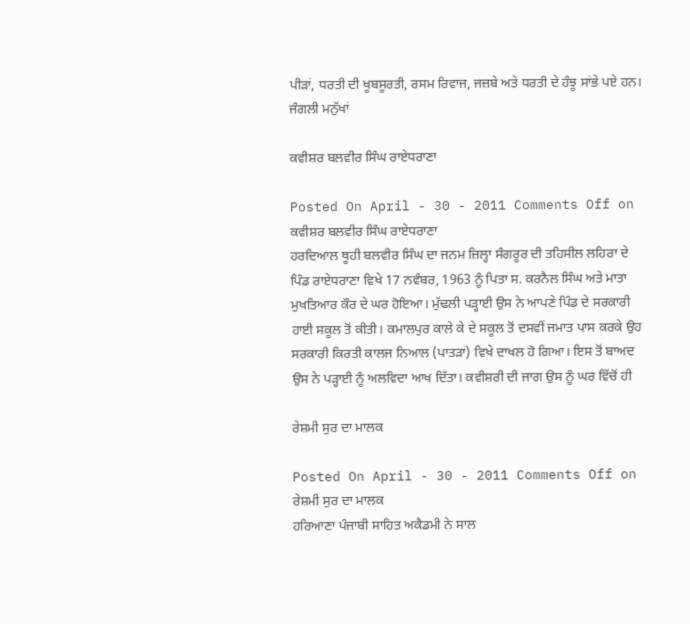ਪੀੜਾਂ, ਧਰਤੀ ਦੀ ਖੂਬਸੂਰਤੀ, ਰਸਮ ਰਿਵਾਜ, ਜਜ਼ਬੇ ਅਤੇ ਧਰਤੀ ਦੇ ਹੰਝੂ ਸਾਂਭੇ ਪਏ ਹਨ। ਜੰਗਲੀ ਮਨੁੱਖਾਂ

ਕਵੀਸ਼ਰ ਬਲਵੀਰ ਸਿੰਘ ਰਾਏਧਰਾਣਾ

Posted On April - 30 - 2011 Comments Off on ਕਵੀਸ਼ਰ ਬਲਵੀਰ ਸਿੰਘ ਰਾਏਧਰਾਣਾ
ਹਰਦਿਆਲ ਥੂਹੀ ਬਲਵੀਰ ਸਿੰਘ ਦਾ ਜਨਮ ਜ਼ਿਲ੍ਹਾ ਸੰਗਰੂਰ ਦੀ ਤਹਿਸੀਲ ਲਹਿਰਾ ਦੇ ਪਿੰਡ ਰਾਏਧਰਾਣਾ ਵਿਖੇ 17 ਨਵੰਬਰ, 1963 ਨੂੰ ਪਿਤਾ ਸ. ਕਰਨੈਲ ਸਿੰਘ ਅਤੇ ਮਾਤਾ ਮੁਖਤਿਆਰ ਕੌਰ ਦੇ ਘਰ ਹੋਇਆ। ਮੁੱਢਲੀ ਪੜ੍ਹਾਈ ਉਸ ਨੇ ਆਪਣੇ ਪਿੰਡ ਦੇ ਸਰਕਾਰੀ ਹਾਈ ਸਕੂਲ ਤੋਂ ਕੀਤੀ। ਕਮਾਲਪੁਰ ਕਾਲੇ ਕੇ ਦੇ ਸਕੂਲ ਤੋਂ ਦਸਵੀਂ ਜਮਾਤ ਪਾਸ ਕਰਕੇ ਉਹ ਸਰਕਾਰੀ ਕਿਰਤੀ ਕਾਲਜ ਨਿਆਲ (ਪਾਤੜਾਂ) ਵਿਖੇ ਦਾਖਲ ਹੋ ਗਿਆ। ਇਸ ਤੋਂ ਬਾਅਦ ਉਸ ਨੇ ਪੜ੍ਹਾਈ ਨੂੰ ਅਲਵਿਦਾ ਆਖ ਦਿੱਤਾ। ਕਵੀਸ਼ਰੀ ਦੀ ਜਾਗ ਉਸ ਨੂੰ ਘਰ ਵਿੱਚੋਂ ਹੀ

ਰੇਸ਼ਮੀ ਸੁਰ ਦਾ ਮਾਲਕ

Posted On April - 30 - 2011 Comments Off on ਰੇਸ਼ਮੀ ਸੁਰ ਦਾ ਮਾਲਕ
ਹਰਿਆਣਾ ਪੰਜਾਬੀ ਸਾਹਿਤ ਅਕੈਡਮੀ ਨੇ ਸਾਲ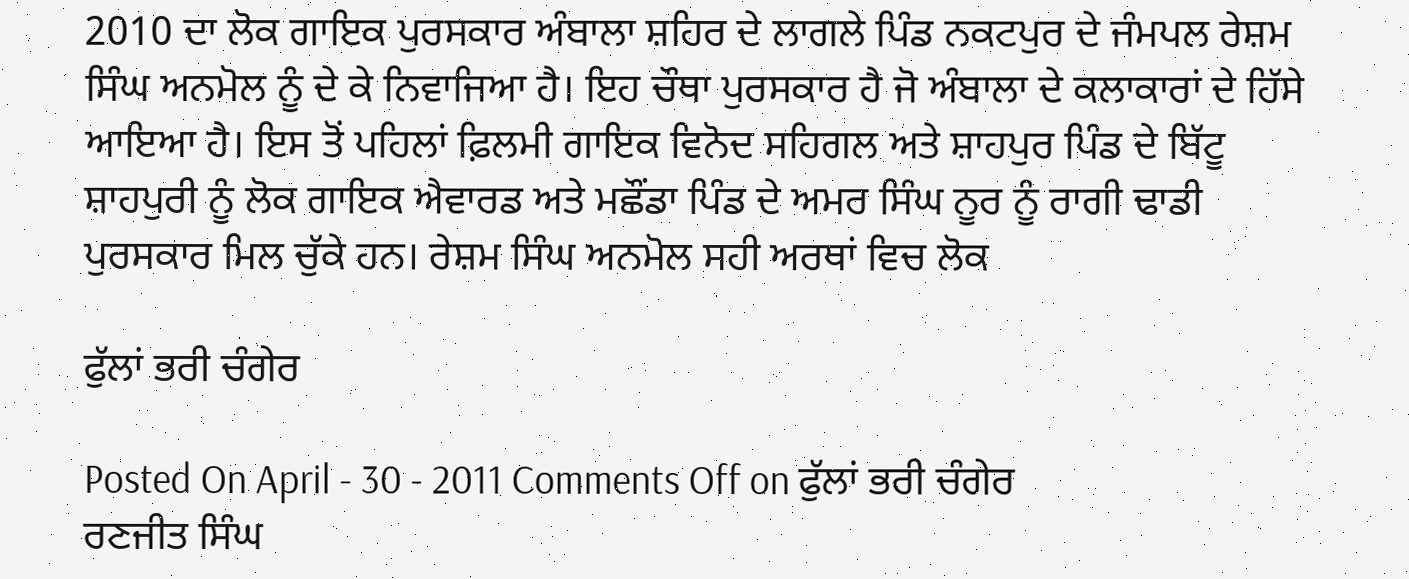2010 ਦਾ ਲੋਕ ਗਾਇਕ ਪੁਰਸਕਾਰ ਅੰਬਾਲਾ ਸ਼ਹਿਰ ਦੇ ਲਾਗਲੇ ਪਿੰਡ ਨਕਟਪੁਰ ਦੇ ਜੰਮਪਲ ਰੇਸ਼ਮ ਸਿੰਘ ਅਨਮੋਲ ਨੂੰ ਦੇ ਕੇ ਨਿਵਾਜਿਆ ਹੈ। ਇਹ ਚੌਥਾ ਪੁਰਸਕਾਰ ਹੈ ਜੋ ਅੰਬਾਲਾ ਦੇ ਕਲਾਕਾਰਾਂ ਦੇ ਹਿੱਸੇ ਆਇਆ ਹੈ। ਇਸ ਤੋਂ ਪਹਿਲਾਂ ਫ਼ਿਲਮੀ ਗਾਇਕ ਵਿਨੋਦ ਸਹਿਗਲ ਅਤੇ ਸ਼ਾਹਪੁਰ ਪਿੰਡ ਦੇ ਬਿੱਟੂ ਸ਼ਾਹਪੁਰੀ ਨੂੰ ਲੋਕ ਗਾਇਕ ਐਵਾਰਡ ਅਤੇ ਮਛੌਂਡਾ ਪਿੰਡ ਦੇ ਅਮਰ ਸਿੰਘ ਨੂਰ ਨੂੰ ਰਾਗੀ ਢਾਡੀ ਪੁਰਸਕਾਰ ਮਿਲ ਚੁੱਕੇ ਹਨ। ਰੇਸ਼ਮ ਸਿੰਘ ਅਨਮੋਲ ਸਹੀ ਅਰਥਾਂ ਵਿਚ ਲੋਕ

ਫੁੱਲਾਂ ਭਰੀ ਚੰਗੇਰ

Posted On April - 30 - 2011 Comments Off on ਫੁੱਲਾਂ ਭਰੀ ਚੰਗੇਰ
ਰਣਜੀਤ ਸਿੰਘ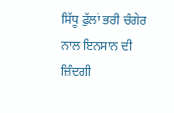ਸਿੱਧੂ ਫੁੱਲਾਂ ਭਰੀ ਚੰਗੇਰ ਨਾਲ ਇਨਸਾਨ ਦੀ ਜ਼ਿੰਦਗੀ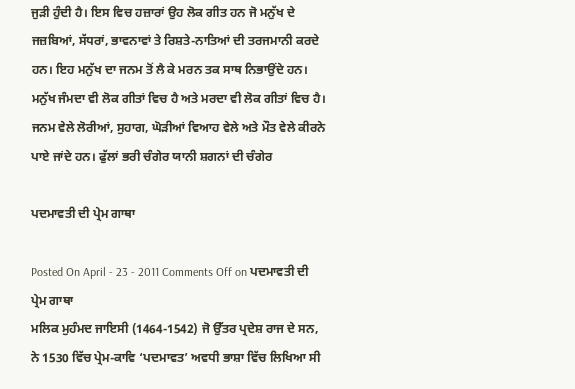ਜੁੜੀ ਹੁੰਦੀ ਹੈ। ਇਸ ਵਿਚ ਹਜ਼ਾਰਾਂ ਉਹ ਲੋਕ ਗੀਤ ਹਨ ਜੋ ਮਨੁੱਖ ਦੇ ਜਜ਼ਬਿਆਂ, ਸੱਧਰਾਂ, ਭਾਵਨਾਵਾਂ ਤੇ ਰਿਸ਼ਤੇ-ਨਾਤਿਆਂ ਦੀ ਤਰਜਮਾਨੀ ਕਰਦੇ ਹਨ। ਇਹ ਮਨੁੱਖ ਦਾ ਜਨਮ ਤੋਂ ਲੈ ਕੇ ਮਰਨ ਤਕ ਸਾਥ ਨਿਭਾਉਂਦੇ ਹਨ। ਮਨੁੱਖ ਜੰਮਦਾ ਵੀ ਲੋਕ ਗੀਤਾਂ ਵਿਚ ਹੈ ਅਤੇ ਮਰਦਾ ਵੀ ਲੋਕ ਗੀਤਾਂ ਵਿਚ ਹੈ। ਜਨਮ ਵੇਲੇ ਲੋਰੀਆਂ, ਸੁਹਾਗ, ਘੋੜੀਆਂ ਵਿਆਹ ਵੇਲੇ ਅਤੇ ਮੌਤ ਵੇਲੇ ਕੀਰਨੇ ਪਾਏ ਜਾਂਦੇ ਹਨ। ਫੁੱਲਾਂ ਭਰੀ ਚੰਗੇਰ ਯਾਨੀ ਸ਼ਗਨਾਂ ਦੀ ਚੰਗੇਰ

ਪਦਮਾਵਤੀ ਦੀ ਪ੍ਰੇਮ ਗਾਥਾ

Posted On April - 23 - 2011 Comments Off on ਪਦਮਾਵਤੀ ਦੀ ਪ੍ਰੇਮ ਗਾਥਾ
ਮਲਿਕ ਮੁਹੰਮਦ ਜਾਇਸੀ (1464-1542) ਜੋ ਉੱਤਰ ਪ੍ਰਦੇਸ਼ ਰਾਜ ਦੇ ਸਨ, ਨੇ 1530 ਵਿੱਚ ਪ੍ਰੇਮ-ਕਾਵਿ ‘ਪਦਮਾਵਤ’ ਅਵਧੀ ਭਾਸ਼ਾ ਵਿੱਚ ਲਿਖਿਆ ਸੀ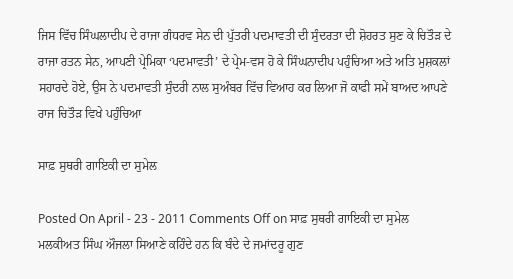ਜਿਸ ਵਿੱਚ ਸਿੰਘਲਾਦੀਪ ਦੇ ਰਾਜਾ ਗੰਧਰਵ ਸੇਨ ਦੀ ਪੁੱਤਰੀ ਪਦਮਾਵਤੀ ਦੀ ਸੁੰਦਰਤਾ ਦੀ ਸ਼ੋਹਰਤ ਸੁਣ ਕੇ ਚਿਤੌੜ ਦੇ ਰਾਜਾ ਰਤਨ ਸੇਨ, ਆਪਣੀ ਪ੍ਰੇਮਿਕਾ ‘ਪਦਮਾਵਤੀ’ ਦੇ ਪ੍ਰੇਮ-ਵਸ ਹੋ ਕੇ ਸਿੰਘਨਾਦੀਪ ਪਹੁੰਚਿਆ ਅਤੇ ਅਤਿ ਮੁਸ਼ਕਲਾਂ ਸਹਾਰਦੇ ਹੋਏ, ਉਸ ਨੇ ਪਦਮਾਵਤੀ ਸੁੰਦਰੀ ਨਾਲ ਸੁਅੰਬਰ ਵਿੱਚ ਵਿਆਹ ਕਰ ਲਿਆ ਜੋ ਕਾਫੀ ਸਮੇਂ ਬਾਅਦ ਆਪਣੇ ਰਾਜ ਚਿਤੌੜ ਵਿਖੇ ਪਹੁੰਚਿਆ

ਸਾਫ਼ ਸੁਥਰੀ ਗਾਇਕੀ ਦਾ ਸੁਮੇਲ

Posted On April - 23 - 2011 Comments Off on ਸਾਫ਼ ਸੁਥਰੀ ਗਾਇਕੀ ਦਾ ਸੁਮੇਲ
ਮਲਕੀਅਤ ਸਿੰਘ ਔਜਲਾ ਸਿਆਣੇ ਕਹਿੰਦੇ ਹਨ ਕਿ ਬੰਦੇ ਦੇ ਜਮਾਂਦਰੂ ਗੁਣ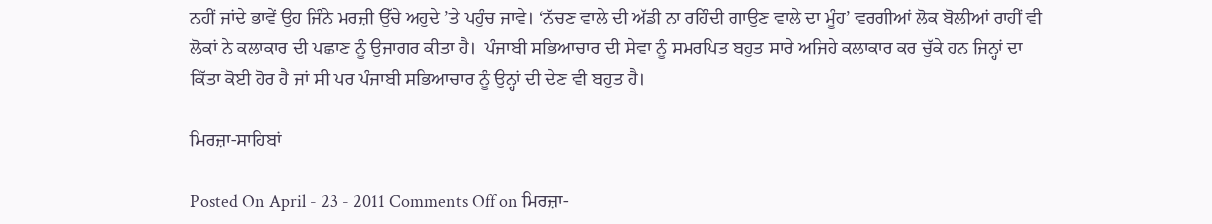ਨਹੀਂ ਜਾਂਦੇ ਭਾਵੇਂ ਉਹ ਜਿੰਨੇ ਮਰਜ਼ੀ ਉੱਚੇ ਅਹੁਦੇ ’ਤੇ ਪਹੁੰਚ ਜਾਵੇ। ‘ਨੱਚਣ ਵਾਲੇ ਦੀ ਅੱਡੀ ਨਾ ਰਹਿੰਦੀ ਗਾਉਣ ਵਾਲੇ ਦਾ ਮੂੰਹ’ ਵਰਗੀਆਂ ਲੋਕ ਬੋਲੀਆਂ ਰਾਹੀਂ ਵੀ ਲੋਕਾਂ ਨੇ ਕਲਾਕਾਰ ਦੀ ਪਛਾਣ ਨੂੰ ਉਜਾਗਰ ਕੀਤਾ ਹੈ।  ਪੰਜਾਬੀ ਸਭਿਆਚਾਰ ਦੀ ਸੇਵਾ ਨੂੰ ਸਮਰਪਿਤ ਬਹੁਤ ਸਾਰੇ ਅਜਿਹੇ ਕਲਾਕਾਰ ਕਰ ਚੁੱਕੇ ਹਨ ਜਿਨ੍ਹਾਂ ਦਾ ਕਿੱਤਾ ਕੋਈ ਹੋਰ ਹੈ ਜਾਂ ਸੀ ਪਰ ਪੰਜਾਬੀ ਸਭਿਆਚਾਰ ਨੂੰ ਉਨ੍ਹਾਂ ਦੀ ਦੇਣ ਵੀ ਬਹੁਤ ਹੈ।

ਮਿਰਜ਼ਾ-ਸਾਹਿਬਾਂ

Posted On April - 23 - 2011 Comments Off on ਮਿਰਜ਼ਾ-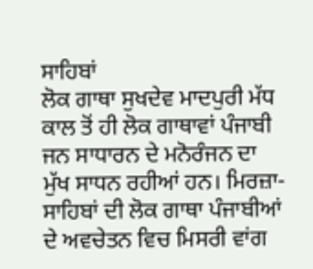ਸਾਹਿਬਾਂ
ਲੋਕ ਗਾਥਾ ਸੁਖਦੇਵ ਮਾਦਪੁਰੀ ਮੱਧ ਕਾਲ ਤੋਂ ਹੀ ਲੋਕ ਗਾਥਾਵਾਂ ਪੰਜਾਬੀ ਜਨ ਸਾਧਾਰਨ ਦੇ ਮਨੋਰੰਜਨ ਦਾ ਮੁੱਖ ਸਾਧਨ ਰਹੀਆਂ ਹਨ। ਮਿਰਜ਼ਾ-ਸਾਹਿਬਾਂ ਦੀ ਲੋਕ ਗਾਥਾ ਪੰਜਾਬੀਆਂ ਦੇ ਅਵਚੇਤਨ ਵਿਚ ਮਿਸਰੀ ਵਾਂਗ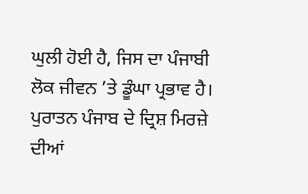ਘੁਲੀ ਹੋਈ ਹੈ, ਜਿਸ ਦਾ ਪੰਜਾਬੀ ਲੋਕ ਜੀਵਨ ’ਤੇ ਡੂੰਘਾ ਪ੍ਰਭਾਵ ਹੈ। ਪੁਰਾਤਨ ਪੰਜਾਬ ਦੇ ਦ੍ਰਿਸ਼ ਮਿਰਜ਼ੇ ਦੀਆਂ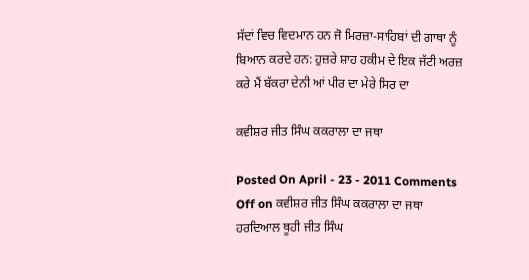ਸੱਦਾਂ ਵਿਚ ਵਿਦਮਾਨ ਹਨ ਜੋ ਮਿਰਜ਼ਾ-ਸਾਹਿਬਾਂ ਦੀ ਗਾਥਾ ਨੂੰ ਬਿਆਨ ਕਰਦੇ ਹਨ: ਹੁਜ਼ਰੇ ਸ਼ਾਹ ਹਕੀਮ ਦੇ ਇਕ ਜੱਟੀ ਅਰਜ਼ ਕਰੇ ਮੈਂ ਬੱਕਰਾ ਦੇਨੀ ਆਂ ਪੀਰ ਦਾ ਮੇਰੇ ਸਿਰ ਦਾ

ਕਵੀਸ਼ਰ ਜੀਤ ਸਿੰਘ ਕਕਰਾਲਾ ਦਾ ਜਥਾ

Posted On April - 23 - 2011 Comments Off on ਕਵੀਸ਼ਰ ਜੀਤ ਸਿੰਘ ਕਕਰਾਲਾ ਦਾ ਜਥਾ
ਹਰਦਿਆਲ ਥੂਹੀ ਜੀਤ ਸਿੰਘ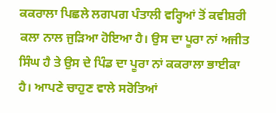ਕਕਰਾਲਾ ਪਿਛਲੇ ਲਗਪਗ ਪੰਤਾਲੀ ਵਰ੍ਹਿਆਂ ਤੋਂ ਕਵੀਸ਼ਰੀ ਕਲਾ ਨਾਲ ਜੁੜਿਆ ਹੋਇਆ ਹੈ। ਉਸ ਦਾ ਪੂਰਾ ਨਾਂ ਅਜੀਤ ਸਿੰਘ ਹੈ ਤੇ ਉਸ ਦੇ ਪਿੰਡ ਦਾ ਪੂਰਾ ਨਾਂ ਕਕਰਾਲਾ ਭਾਈਕਾ ਹੈ। ਆਪਣੇ ਚਾਹੁਣ ਵਾਲੇ ਸਰੋਤਿਆਂ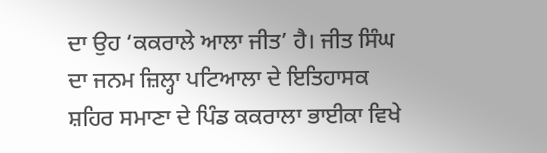ਦਾ ਉਹ ‘ਕਕਰਾਲੇ ਆਲਾ ਜੀਤ’ ਹੈ। ਜੀਤ ਸਿੰਘ ਦਾ ਜਨਮ ਜ਼ਿਲ੍ਹਾ ਪਟਿਆਲਾ ਦੇ ਇਤਿਹਾਸਕ ਸ਼ਹਿਰ ਸਮਾਣਾ ਦੇ ਪਿੰਡ ਕਕਰਾਲਾ ਭਾਈਕਾ ਵਿਖੇ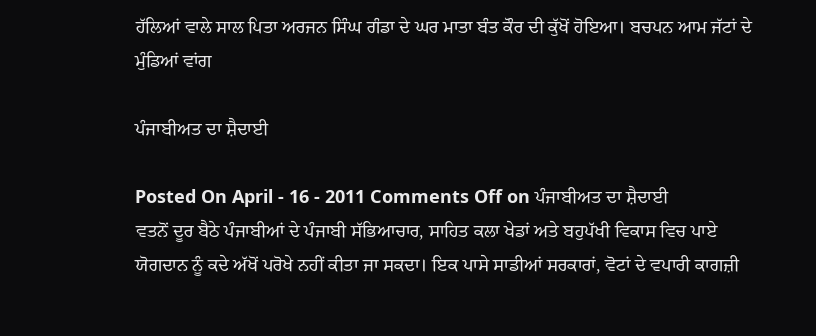ਹੱਲਿਆਂ ਵਾਲੇ ਸਾਲ ਪਿਤਾ ਅਰਜਨ ਸਿੰਘ ਗੰਡਾ ਦੇ ਘਰ ਮਾਤਾ ਬੰਤ ਕੌਰ ਦੀ ਕੁੱਖੋਂ ਹੋਇਆ। ਬਚਪਨ ਆਮ ਜੱਟਾਂ ਦੇ ਮੁੰਡਿਆਂ ਵਾਂਗ

ਪੰਜਾਬੀਅਤ ਦਾ ਸ਼ੈਦਾਈ

Posted On April - 16 - 2011 Comments Off on ਪੰਜਾਬੀਅਤ ਦਾ ਸ਼ੈਦਾਈ
ਵਤਨੋਂ ਦੂਰ ਬੈਠੇ ਪੰਜਾਬੀਆਂ ਦੇ ਪੰਜਾਬੀ ਸੱਭਿਆਚਾਰ, ਸਾਹਿਤ ਕਲਾ ਖੇਡਾਂ ਅਤੇ ਬਹੁਪੱਖੀ ਵਿਕਾਸ ਵਿਚ ਪਾਏ ਯੋਗਦਾਨ ਨੂੰ ਕਦੇ ਅੱਖੋਂ ਪਰੋਖੇ ਨਹੀਂ ਕੀਤਾ ਜਾ ਸਕਦਾ। ਇਕ ਪਾਸੇ ਸਾਡੀਆਂ ਸਰਕਾਰਾਂ, ਵੋਟਾਂ ਦੇ ਵਪਾਰੀ ਕਾਗਜ਼ੀ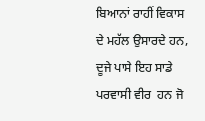ਬਿਆਨਾਂ ਰਾਹੀਂ ਵਿਕਾਸ ਦੇ ਮਹੱਲ ਉਸਾਰਦੇ ਹਨ, ਦੂਜੇ ਪਾਸੇ ਇਹ ਸਾਡੇ ਪਰਵਾਸੀ ਵੀਰ  ਹਨ ਜੋ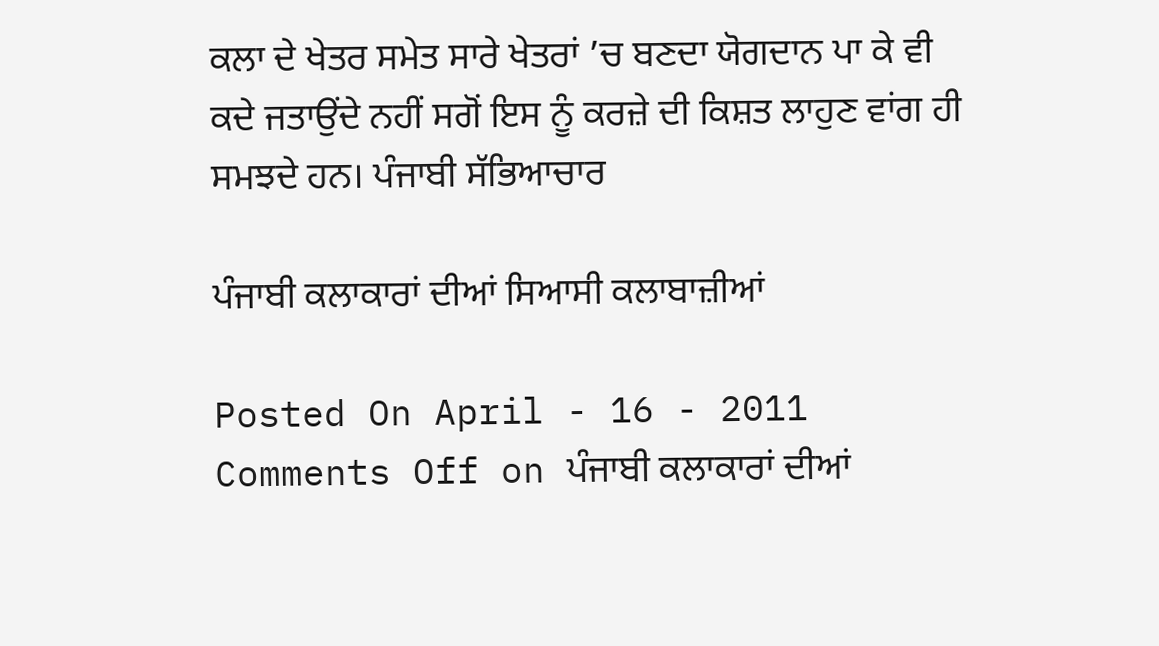ਕਲਾ ਦੇ ਖੇਤਰ ਸਮੇਤ ਸਾਰੇ ਖੇਤਰਾਂ ’ਚ ਬਣਦਾ ਯੋਗਦਾਨ ਪਾ ਕੇ ਵੀ ਕਦੇ ਜਤਾਉਂਦੇ ਨਹੀਂ ਸਗੋਂ ਇਸ ਨੂੰ ਕਰਜ਼ੇ ਦੀ ਕਿਸ਼ਤ ਲਾਹੁਣ ਵਾਂਗ ਹੀ ਸਮਝਦੇ ਹਨ। ਪੰਜਾਬੀ ਸੱਭਿਆਚਾਰ

ਪੰਜਾਬੀ ਕਲਾਕਾਰਾਂ ਦੀਆਂ ਸਿਆਸੀ ਕਲਾਬਾਜ਼ੀਆਂ

Posted On April - 16 - 2011 Comments Off on ਪੰਜਾਬੀ ਕਲਾਕਾਰਾਂ ਦੀਆਂ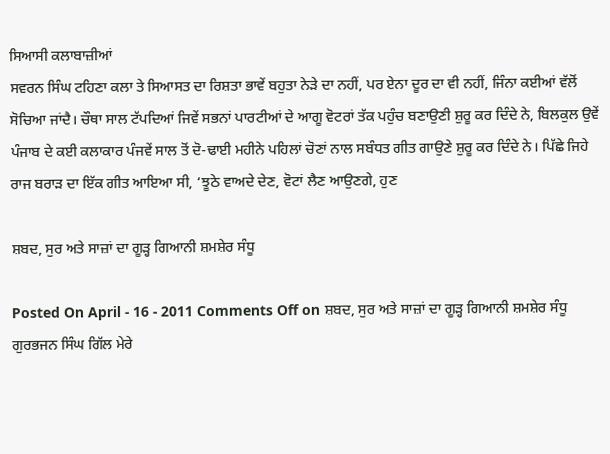ਸਿਆਸੀ ਕਲਾਬਾਜ਼ੀਆਂ
ਸਵਰਨ ਸਿੰਘ ਟਹਿਣਾ ਕਲਾ ਤੇ ਸਿਆਸਤ ਦਾ ਰਿਸ਼ਤਾ ਭਾਵੇਂ ਬਹੁਤਾ ਨੇੜੇ ਦਾ ਨਹੀਂ, ਪਰ ਏਨਾ ਦੂਰ ਦਾ ਵੀ ਨਹੀਂ, ਜਿੰਨਾ ਕਈਆਂ ਵੱਲੋਂ ਸੋਚਿਆ ਜਾਂਦੈ। ਚੌਥਾ ਸਾਲ ਟੱਪਦਿਆਂ ਜਿਵੇਂ ਸਭਨਾਂ ਪਾਰਟੀਆਂ ਦੇ ਆਗੂ ਵੋਟਰਾਂ ਤੱਕ ਪਹੁੰਚ ਬਣਾਉਣੀ ਸ਼ੁਰੂ ਕਰ ਦਿੰਦੇ ਨੇ, ਬਿਲਕੁਲ ਉਵੇਂ ਪੰਜਾਬ ਦੇ ਕਈ ਕਲਾਕਾਰ ਪੰਜਵੇਂ ਸਾਲ ਤੋਂ ਦੋ-ਢਾਈ ਮਹੀਨੇ ਪਹਿਲਾਂ ਚੋਣਾਂ ਨਾਲ ਸਬੰਧਤ ਗੀਤ ਗਾਉਣੇ ਸ਼ੁਰੂ ਕਰ ਦਿੰਦੇ ਨੇ। ਪਿੱਛੇ ਜਿਹੇ ਰਾਜ ਬਰਾੜ ਦਾ ਇੱਕ ਗੀਤ ਆਇਆ ਸੀ, ‘ਝੂਠੇ ਵਾਅਦੇ ਦੇਣ, ਵੋਟਾਂ ਲੈਣ ਆਉਣਗੇ, ਹੁਣ

ਸ਼ਬਦ, ਸੁਰ ਅਤੇ ਸਾਜ਼ਾਂ ਦਾ ਗੂੜ੍ਹ ਗਿਆਨੀ ਸ਼ਮਸ਼ੇਰ ਸੰਧੂ

Posted On April - 16 - 2011 Comments Off on ਸ਼ਬਦ, ਸੁਰ ਅਤੇ ਸਾਜ਼ਾਂ ਦਾ ਗੂੜ੍ਹ ਗਿਆਨੀ ਸ਼ਮਸ਼ੇਰ ਸੰਧੂ
ਗੁਰਭਜਨ ਸਿੰਘ ਗਿੱਲ ਮੇਰੇ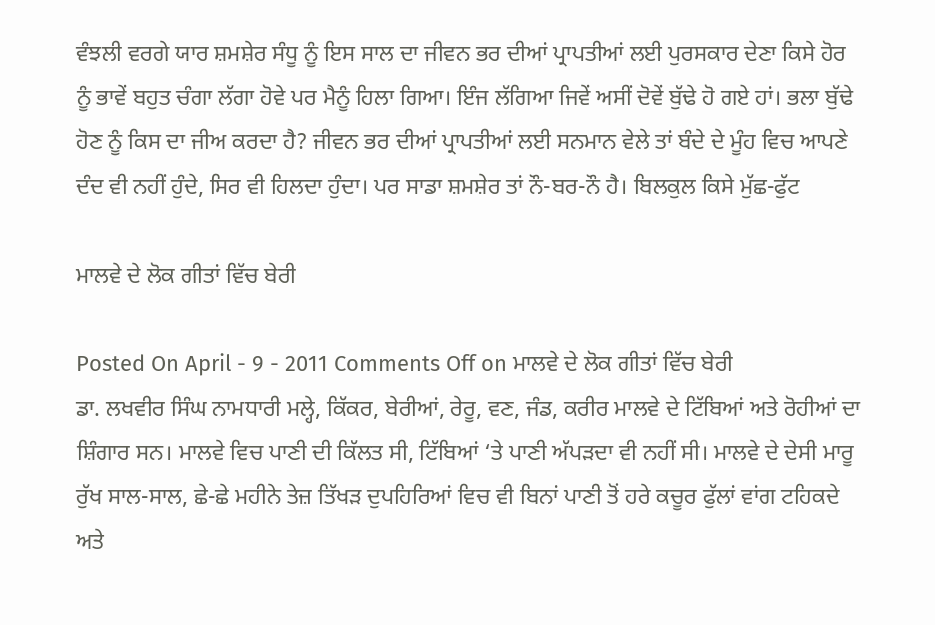ਵੰਝਲੀ ਵਰਗੇ ਯਾਰ ਸ਼ਮਸ਼ੇਰ ਸੰਧੂ ਨੂੰ ਇਸ ਸਾਲ ਦਾ ਜੀਵਨ ਭਰ ਦੀਆਂ ਪ੍ਰਾਪਤੀਆਂ ਲਈ ਪੁਰਸਕਾਰ ਦੇਣਾ ਕਿਸੇ ਹੋਰ ਨੂੰ ਭਾਵੇਂ ਬਹੁਤ ਚੰਗਾ ਲੱਗਾ ਹੋਵੇ ਪਰ ਮੈਨੂੰ ਹਿਲਾ ਗਿਆ। ਇੰਜ ਲੱਗਿਆ ਜਿਵੇਂ ਅਸੀਂ ਦੋਵੇਂ ਬੁੱਢੇ ਹੋ ਗਏ ਹਾਂ। ਭਲਾ ਬੁੱਢੇ ਹੋਣ ਨੂੰ ਕਿਸ ਦਾ ਜੀਅ ਕਰਦਾ ਹੈ? ਜੀਵਨ ਭਰ ਦੀਆਂ ਪ੍ਰਾਪਤੀਆਂ ਲਈ ਸਨਮਾਨ ਵੇਲੇ ਤਾਂ ਬੰਦੇ ਦੇ ਮੂੰਹ ਵਿਚ ਆਪਣੇ ਦੰਦ ਵੀ ਨਹੀਂ ਹੁੰਦੇ, ਸਿਰ ਵੀ ਹਿਲਦਾ ਹੁੰਦਾ। ਪਰ ਸਾਡਾ ਸ਼ਮਸ਼ੇਰ ਤਾਂ ਨੌ-ਬਰ-ਨੌ ਹੈ। ਬਿਲਕੁਲ ਕਿਸੇ ਮੁੱਛ-ਫੁੱਟ

ਮਾਲਵੇ ਦੇ ਲੋਕ ਗੀਤਾਂ ਵਿੱਚ ਬੇਰੀ

Posted On April - 9 - 2011 Comments Off on ਮਾਲਵੇ ਦੇ ਲੋਕ ਗੀਤਾਂ ਵਿੱਚ ਬੇਰੀ
ਡਾ. ਲਖਵੀਰ ਸਿੰਘ ਨਾਮਧਾਰੀ ਮਲ੍ਹੇ, ਕਿੱਕਰ, ਬੇਰੀਆਂ, ਰੇਰੂ, ਵਣ, ਜੰਡ, ਕਰੀਰ ਮਾਲਵੇ ਦੇ ਟਿੱਬਿਆਂ ਅਤੇ ਰੋਹੀਆਂ ਦਾ ਸ਼ਿੰਗਾਰ ਸਨ। ਮਾਲਵੇ ਵਿਚ ਪਾਣੀ ਦੀ ਕਿੱਲਤ ਸੀ, ਟਿੱਬਿਆਂ ‘ਤੇ ਪਾਣੀ ਅੱਪੜਦਾ ਵੀ ਨਹੀਂ ਸੀ। ਮਾਲਵੇ ਦੇ ਦੇਸੀ ਮਾਰੂ ਰੁੱਖ ਸਾਲ-ਸਾਲ, ਛੇ-ਛੇ ਮਹੀਨੇ ਤੇਜ਼ ਤਿੱਖੜ ਦੁਪਹਿਰਿਆਂ ਵਿਚ ਵੀ ਬਿਨਾਂ ਪਾਣੀ ਤੋਂ ਹਰੇ ਕਚੂਰ ਫੁੱਲਾਂ ਵਾਂਗ ਟਹਿਕਦੇ ਅਤੇ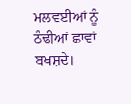ਮਲਵਈਆਂ ਨੂੰ ਠੰਢੀਆਂ ਛਾਵਾਂ ਬਖਸ਼ਦੇ।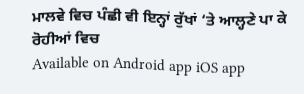ਮਾਲਵੇ ਵਿਚ ਪੰਛੀ ਵੀ ਇਨ੍ਹਾਂ ਰੁੱਖਾਂ ‘ਤੇ ਆਲ੍ਹਣੇ ਪਾ ਕੇ ਰੋਹੀਆਂ ਵਿਚ
Available on Android app iOS app